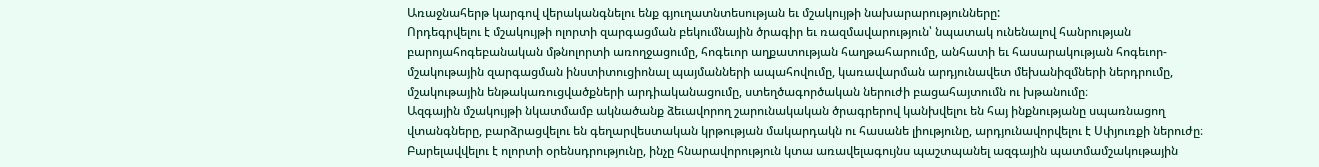Առաջնահերթ կարգով վերականգնելու ենք գյուղատնտեսության եւ մշակույթի նախարարությունները:
Որդեգրվելու է մշակույթի ոլորտի զարգացման բեկումնային ծրագիր եւ ռազմավարություն՝ նպատակ ունենալով հանրության բարոյահոգեբանական մթնոլորտի առողջացումը, հոգեւոր աղքատության հաղթահարումը, անհատի եւ հասարակության հոգեւոր-մշակութային զարգացման ինստիտուցիոնալ պայմանների ապահովումը, կառավարման արդյունավետ մեխանիզմների ներդրումը, մշակութային ենթակառուցվածքների արդիականացումը, ստեղծագործական ներուժի բացահայտումն ու խթանումը։
Ազգային մշակույթի նկատմամբ ակնածանք ձեւավորող շարունակական ծրագրերով կանխվելու են հայ ինքնությանը սպառնացող վտանգները, բարձրացվելու են գեղարվեստական կրթության մակարդակն ու հասանե լիությունը, արդյունավորվելու է Սփյուռքի ներուժը։
Բարելավվելու է ոլորտի օրենսդրությունը, ինչը հնարավորություն կտա առավելագույնս պաշտպանել ազգային պատմամշակութային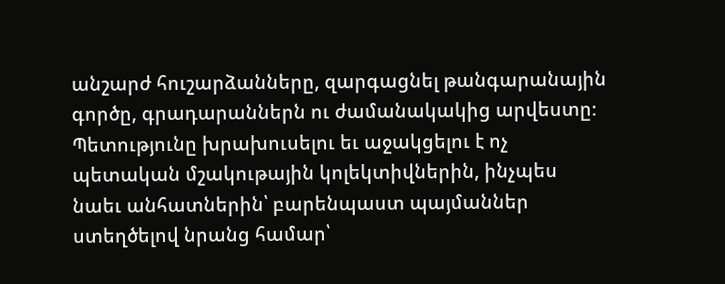անշարժ հուշարձանները, զարգացնել թանգարանային գործը, գրադարաններն ու ժամանակակից արվեստը։
Պետությունը խրախուսելու եւ աջակցելու է ոչ պետական մշակութային կոլեկտիվներին, ինչպես նաեւ անհատներին՝ բարենպաստ պայմաններ ստեղծելով նրանց համար՝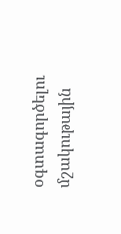օգտագործելու մշակութային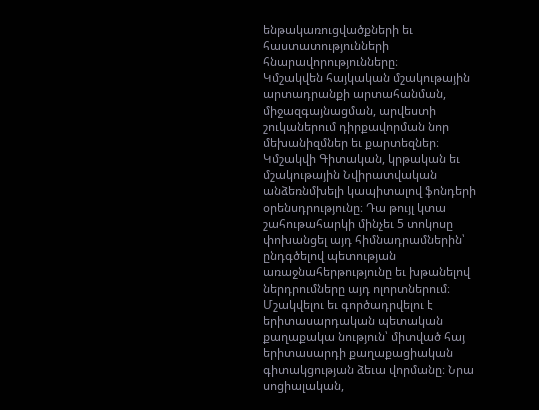ենթակառուցվածքների եւ հաստատությունների հնարավորությունները։
Կմշակվեն հայկական մշակութային արտադրանքի արտահանման, միջազգայնացման, արվեստի շուկաներում դիրքավորման նոր մեխանիզմներ եւ քարտեզներ։
Կմշակվի Գիտական, կրթական եւ մշակութային Նվիրատվական անձեռնմխելի կապիտալով ֆոնդերի օրենսդրությունը։ Դա թույլ կտա շահութահարկի մինչեւ 5 տոկոսը փոխանցել այդ հիմնադրամներին՝ ընդգծելով պետության առաջնահերթությունը եւ խթանելով ներդրումները այդ ոլորտներում։
Մշակվելու եւ գործադրվելու է երիտասարդական պետական քաղաքակա նություն՝ միտված հայ երիտասարդի քաղաքացիական գիտակցության ձեւա վորմանը։ Նրա սոցիալական,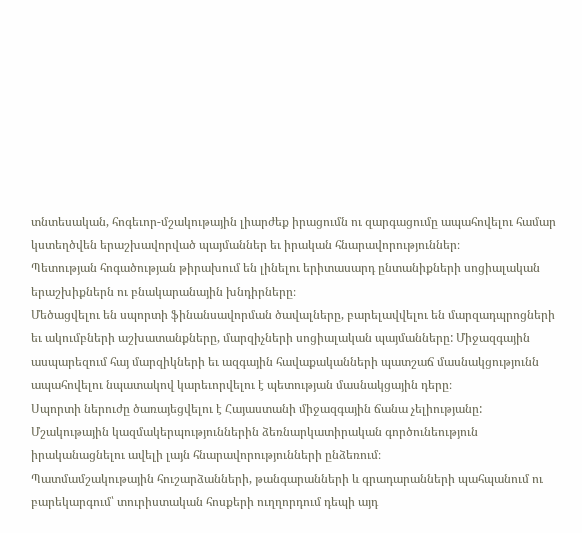տնտեսական, հոգեւոր-մշակութային լիարժեք իրացումն ու զարգացումը ապահովելու համար կստեղծվեն երաշխավորված պայմաններ եւ իրական հնարավորություններ։
Պետության հոգածության թիրախում են լինելու երիտասարդ ընտանիքների սոցիալական երաշխիքներն ու բնակարանային խնդիրները։
Մեծացվելու են սպորտի ֆինանսավորման ծավալները, բարելավվելու են մարզադպրոցների եւ ակումբների աշխատանքները, մարզիչների սոցիալական պայմանները: Միջազգային ասպարեզում հայ մարզիկների եւ ազգային հավաքականների պատշաճ մասնակցությունն ապահովելու նպատակով կարեւորվելու է պետության մասնակցային դերը։
Սպորտի ներուժը ծառայեցվելու է Հայաստանի միջազգային ճանա չելիությանը:
Մշակութային կազմակերպություններին ձեռնարկատիրական գործունեություն իրականացնելու ավելի լայն հնարավորությունների ընձեռում։
Պատմամշակութային հուշարձանների, թանգարանների և գրադարանների պահպանում ու բարեկարգում՝ տուրիստական հոսքերի ուղղորդում դեպի այդ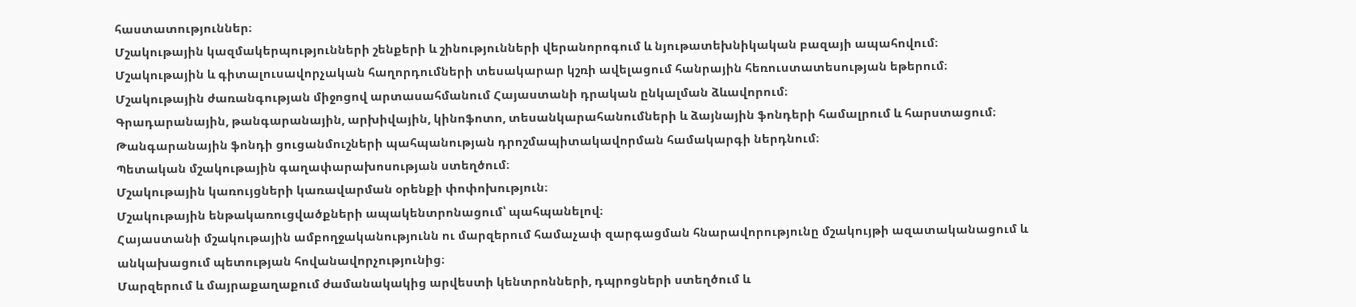հաստատություններ։
Մշակութային կազմակերպությունների շենքերի և շինությունների վերանորոգում և նյութատեխնիկական բազայի ապահովում։
Մշակութային և գիտալուսավորչական հաղորդումների տեսակարար կշռի ավելացում հանրային հեռուստատեսության եթերում։
Մշակութային ժառանգության միջոցով արտասահմանում Հայաստանի դրական ընկալման ձևավորում։
Գրադարանային, թանգարանային, արխիվային, կինոֆոտո, տեսանկարահանումների և ձայնային ֆոնդերի համալրում և հարստացում։
Թանգարանային ֆոնդի ցուցանմուշների պահպանության դրոշմապիտակավորման համակարգի ներդնում։
Պետական մշակութային գաղափարախոսության ստեղծում։
Մշակութային կառույցների կառավարման օրենքի փոփոխություն։
Մշակութային ենթակառուցվածքների ապակենտրոնացում՝ պահպանելով։
Հայաստանի մշակութային ամբողջականությունն ու մարզերում համաչափ զարգացման հնարավորությունը մշակույթի ազատականացում և անկախացում պետության հովանավորչությունից։
Մարզերում և մայրաքաղաքում ժամանակակից արվեստի կենտրոնների, դպրոցների ստեղծում և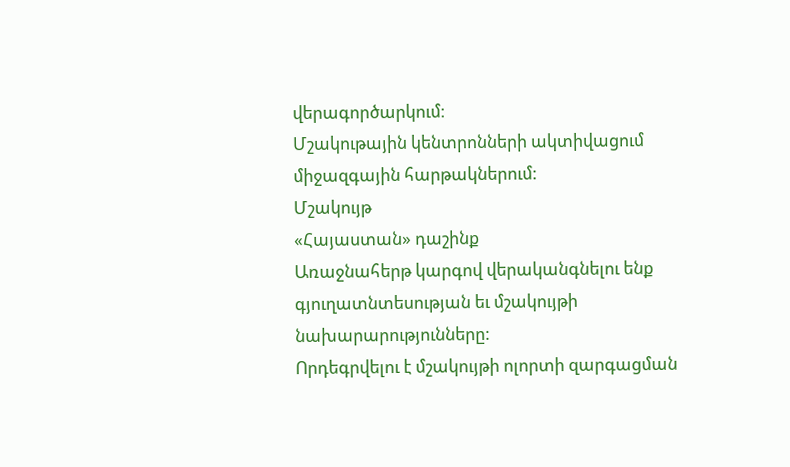վերագործարկում։
Մշակութային կենտրոնների ակտիվացում միջազգային հարթակներում:
Մշակույթ
«Հայաստան» դաշինք
Առաջնահերթ կարգով վերականգնելու ենք գյուղատնտեսության եւ մշակույթի նախարարությունները:
Որդեգրվելու է մշակույթի ոլորտի զարգացման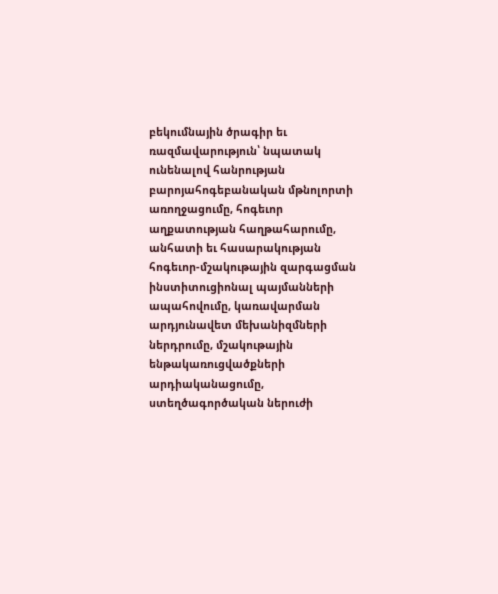բեկումնային ծրագիր եւ ռազմավարություն՝ նպատակ ունենալով հանրության բարոյահոգեբանական մթնոլորտի առողջացումը, հոգեւոր աղքատության հաղթահարումը, անհատի եւ հասարակության հոգեւոր-մշակութային զարգացման ինստիտուցիոնալ պայմանների ապահովումը, կառավարման արդյունավետ մեխանիզմների ներդրումը, մշակութային ենթակառուցվածքների արդիականացումը, ստեղծագործական ներուժի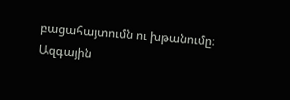բացահայտումն ու խթանումը։
Ազգային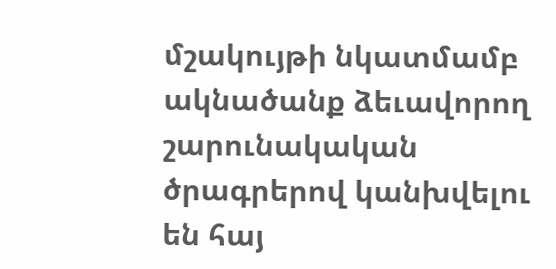մշակույթի նկատմամբ ակնածանք ձեւավորող շարունակական ծրագրերով կանխվելու են հայ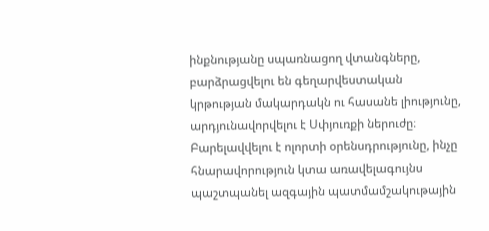ինքնությանը սպառնացող վտանգները, բարձրացվելու են գեղարվեստական կրթության մակարդակն ու հասանե լիությունը, արդյունավորվելու է Սփյուռքի ներուժը։
Բարելավվելու է ոլորտի օրենսդրությունը, ինչը հնարավորություն կտա առավելագույնս պաշտպանել ազգային պատմամշակութային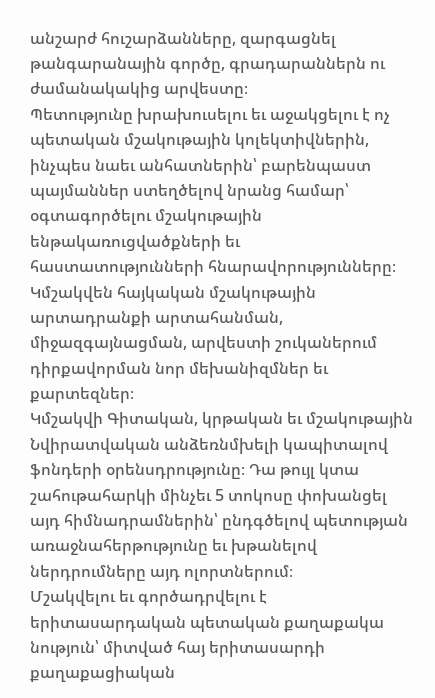անշարժ հուշարձանները, զարգացնել թանգարանային գործը, գրադարաններն ու ժամանակակից արվեստը։
Պետությունը խրախուսելու եւ աջակցելու է ոչ պետական մշակութային կոլեկտիվներին, ինչպես նաեւ անհատներին՝ բարենպաստ պայմաններ ստեղծելով նրանց համար՝ օգտագործելու մշակութային ենթակառուցվածքների եւ հաստատությունների հնարավորությունները։
Կմշակվեն հայկական մշակութային արտադրանքի արտահանման, միջազգայնացման, արվեստի շուկաներում դիրքավորման նոր մեխանիզմներ եւ քարտեզներ։
Կմշակվի Գիտական, կրթական եւ մշակութային Նվիրատվական անձեռնմխելի կապիտալով ֆոնդերի օրենսդրությունը։ Դա թույլ կտա շահութահարկի մինչեւ 5 տոկոսը փոխանցել այդ հիմնադրամներին՝ ընդգծելով պետության առաջնահերթությունը եւ խթանելով ներդրումները այդ ոլորտներում։
Մշակվելու եւ գործադրվելու է երիտասարդական պետական քաղաքակա նություն՝ միտված հայ երիտասարդի քաղաքացիական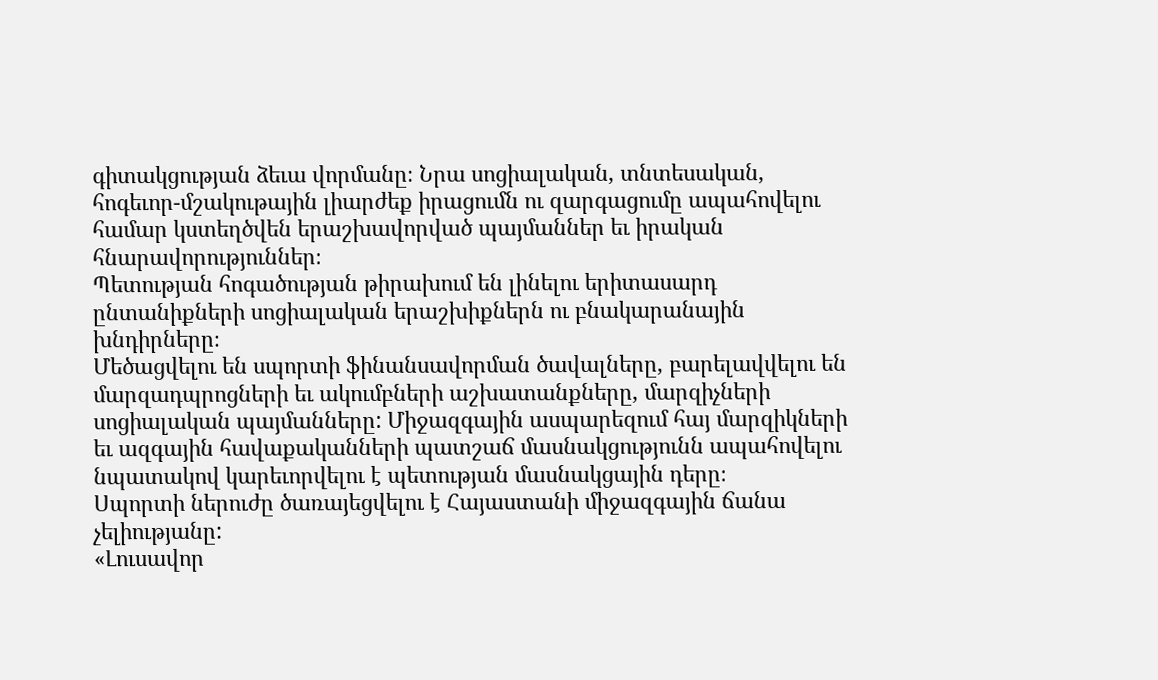գիտակցության ձեւա վորմանը։ Նրա սոցիալական, տնտեսական, հոգեւոր-մշակութային լիարժեք իրացումն ու զարգացումը ապահովելու համար կստեղծվեն երաշխավորված պայմաններ եւ իրական հնարավորություններ։
Պետության հոգածության թիրախում են լինելու երիտասարդ ընտանիքների սոցիալական երաշխիքներն ու բնակարանային խնդիրները։
Մեծացվելու են սպորտի ֆինանսավորման ծավալները, բարելավվելու են մարզադպրոցների եւ ակումբների աշխատանքները, մարզիչների սոցիալական պայմանները: Միջազգային ասպարեզում հայ մարզիկների եւ ազգային հավաքականների պատշաճ մասնակցությունն ապահովելու նպատակով կարեւորվելու է պետության մասնակցային դերը։
Սպորտի ներուժը ծառայեցվելու է Հայաստանի միջազգային ճանա չելիությանը:
«Լուսավոր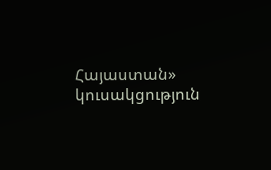Հայաստան» կուսակցություն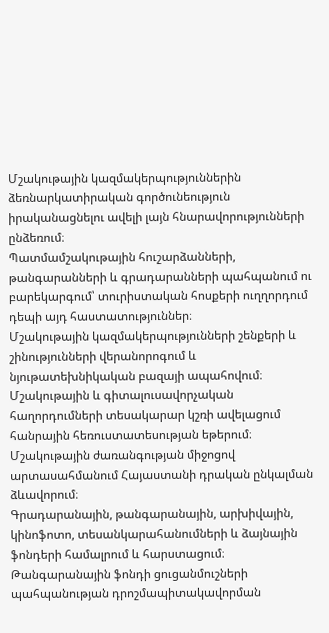Մշակութային կազմակերպություններին ձեռնարկատիրական գործունեություն իրականացնելու ավելի լայն հնարավորությունների ընձեռում։
Պատմամշակութային հուշարձանների, թանգարանների և գրադարանների պահպանում ու բարեկարգում՝ տուրիստական հոսքերի ուղղորդում դեպի այդ հաստատություններ։
Մշակութային կազմակերպությունների շենքերի և շինությունների վերանորոգում և նյութատեխնիկական բազայի ապահովում։
Մշակութային և գիտալուսավորչական հաղորդումների տեսակարար կշռի ավելացում հանրային հեռուստատեսության եթերում։
Մշակութային ժառանգության միջոցով արտասահմանում Հայաստանի դրական ընկալման ձևավորում։
Գրադարանային, թանգարանային, արխիվային, կինոֆոտո, տեսանկարահանումների և ձայնային ֆոնդերի համալրում և հարստացում։
Թանգարանային ֆոնդի ցուցանմուշների պահպանության դրոշմապիտակավորման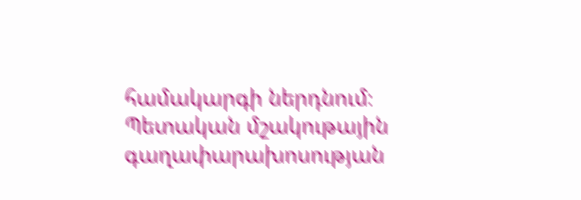համակարգի ներդնում։
Պետական մշակութային գաղափարախոսության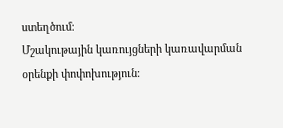ստեղծում։
Մշակութային կառույցների կառավարման օրենքի փոփոխություն։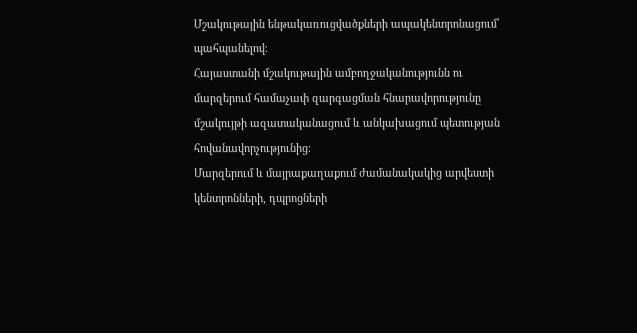Մշակութային ենթակառուցվածքների ապակենտրոնացում՝ պահպանելով։
Հայաստանի մշակութային ամբողջականությունն ու մարզերում համաչափ զարգացման հնարավորությունը մշակույթի ազատականացում և անկախացում պետության հովանավորչությունից։
Մարզերում և մայրաքաղաքում ժամանակակից արվեստի կենտրոնների, դպրոցների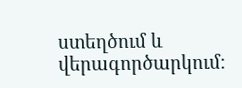ստեղծում և վերագործարկում։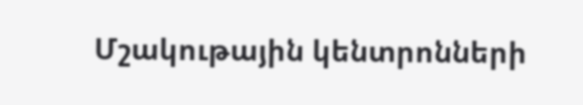Մշակութային կենտրոնների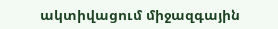ակտիվացում միջազգային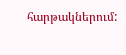հարթակներում: